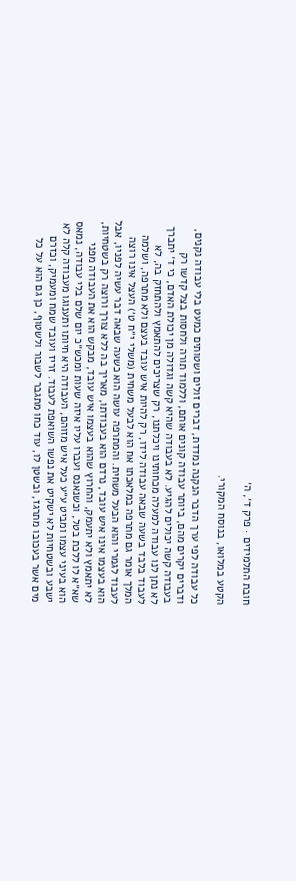חובת התלמידים · פרק ד׳, ה׳

הקטע במלואו, בנוסח המקורי.

כל עבודה לפי ערך הדבר הנקנה נמדדת, דברים זולים ושטותים כמעט בלי עבודה נקנים, ודברים יקרים מהם, ביותר עבודה קונים אותם, וללמוד תורה ולחסות בצל קדשו רק בעבודה קשה יכולים להגיע. לא בעבודה שהיא קשה וגדולה מן יכולת האדם, כי ד׳ יתברך לא נתן לנו עבודה למעלה מכחותינו ויכלתנו, רק שצריכים להתאמץ ולהתחזק בה, לא לעבוד בלבד בשעה שבאה עבודה לידו, רק להיות איש עובד בעצם ולא מתרפה, ושלמה המלך אומר גם מתרפה במלאכתו אח הוא לבעל משחית (משלי י״ח ט׳) העצל אינו רוצה לעבוד לגמרי והוא הבעל משחית. והמתרפה עושה הוא כשעה שבאה דבר עשיה לפניו, אבל הוא בעצמו אינו איש עובד, נרדם הוא בעבודתו, מאריך בה ללא צורך ורוצה רק בשטחיות, לא יתאמץ ולא יתעמק, והחרוץ שהוא בעצמו איש עובד, מבקש הוא את העבודה מפני שא״א לו ללכת בטל, וכשנאנס ועברו עליו איזה שעות ומכש״כ יום שלם בלי עבודה, נמאס הוא בעיני עצמו ומביט ע״ע כעל איש מזוהם, העבודה היא חיותו ותענוגו מעבודה קלה לא ישבע ובשטחיות לא ישקיט את נפשו השואפת לעבוד. זריז ועובד שמח ומעמיק, וכזרם מים אשר בעכובו מתרגז, ובשטן לו, עוד כחו מתגבר לשבור ולשטוף, כן גם הוא על כל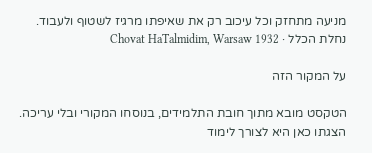מניעה מתחזק וכל עיכוב רק את שאיפתו מרגיז לשטוף ולעבוד.
נחלת הכלל · Chovat HaTalmidim, Warsaw 1932

על המקור הזה

הטקסט מובא מתוך חובת התלמידים, בנוסחו המקורי ובלי עריכה. הצגתו כאן היא לצורך לימוד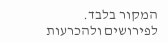המקור בלבד. לפירושים ולהכרעות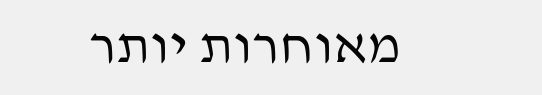מאוחרות יותר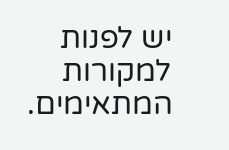יש לפנות למקורות המתאימים.